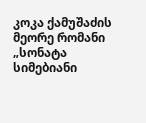კოკა ქამუშაძის მეორე რომანი „სონატა სიმებიანი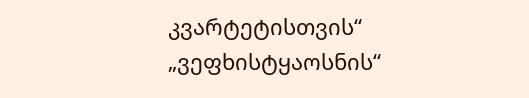კვარტეტისთვის“ „ვეფხისტყაოსნის“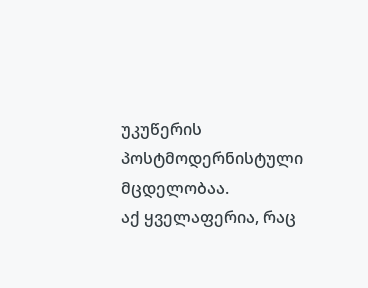უკუწერის პოსტმოდერნისტული მცდელობაა.
აქ ყველაფერია, რაც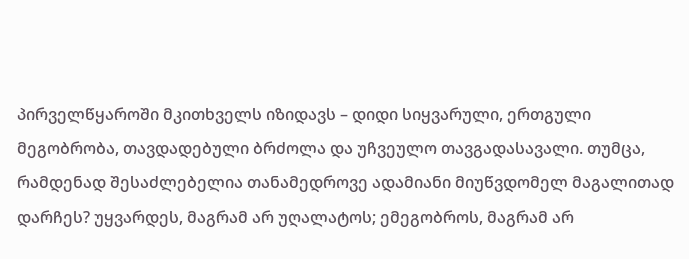პირველწყაროში მკითხველს იზიდავს – დიდი სიყვარული, ერთგული მეგობრობა, თავდადებული ბრძოლა და უჩვეულო თავგადასავალი. თუმცა, რამდენად შესაძლებელია თანამედროვე ადამიანი მიუწვდომელ მაგალითად დარჩეს? უყვარდეს, მაგრამ არ უღალატოს; ემეგობროს, მაგრამ არ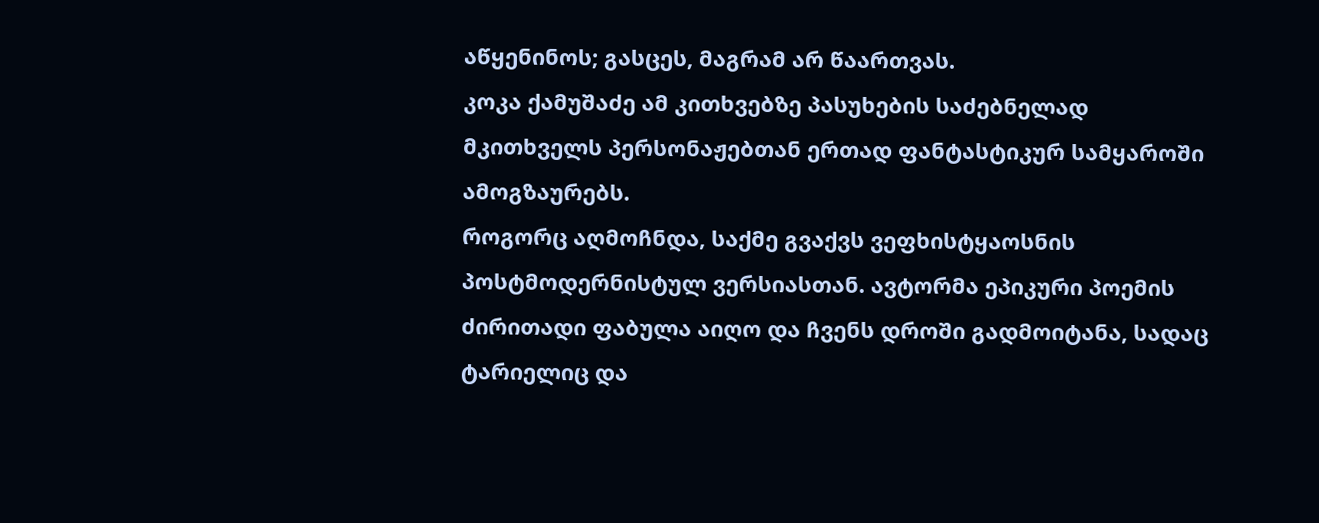აწყენინოს; გასცეს, მაგრამ არ წაართვას.
კოკა ქამუშაძე ამ კითხვებზე პასუხების საძებნელად მკითხველს პერსონაჟებთან ერთად ფანტასტიკურ სამყაროში ამოგზაურებს.
როგორც აღმოჩნდა, საქმე გვაქვს ვეფხისტყაოსნის პოსტმოდერნისტულ ვერსიასთან. ავტორმა ეპიკური პოემის ძირითადი ფაბულა აიღო და ჩვენს დროში გადმოიტანა, სადაც ტარიელიც და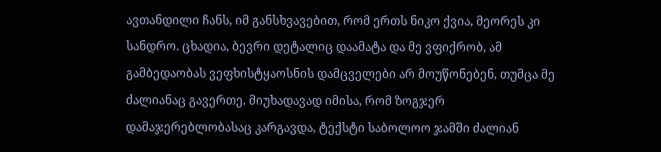ავთანდილი ჩანს, იმ განსხვავებით, რომ ერთს ნიკო ქვია, მეორეს კი სანდრო. ცხადია, ბევრი დეტალიც დაამატა და მე ვფიქრობ, ამ გამბედაობას ვეფხისტყაოსნის დამცველები არ მოუწონებენ, თუმცა მე ძალიანაც გავერთე. მიუხადავად იმისა, რომ ზოგჯერ დამაჯერებლობასაც კარგავდა, ტექსტი საბოლოო ჯამში ძალიან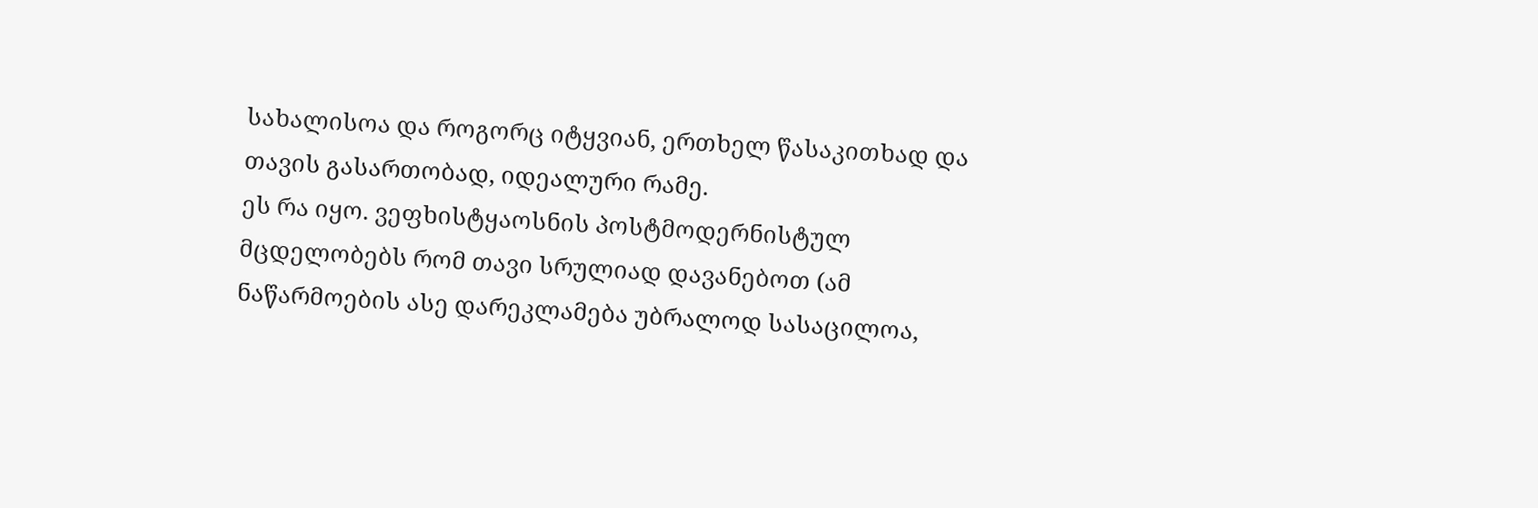სახალისოა და როგორც იტყვიან, ერთხელ წასაკითხად და თავის გასართობად, იდეალური რამე.
ეს რა იყო. ვეფხისტყაოსნის პოსტმოდერნისტულ მცდელობებს რომ თავი სრულიად დავანებოთ (ამ ნაწარმოების ასე დარეკლამება უბრალოდ სასაცილოა,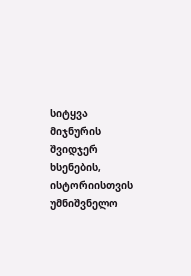სიტყვა მიჯნურის შვიდჯერ ხსენების, ისტორიისთვის უმნიშვნელო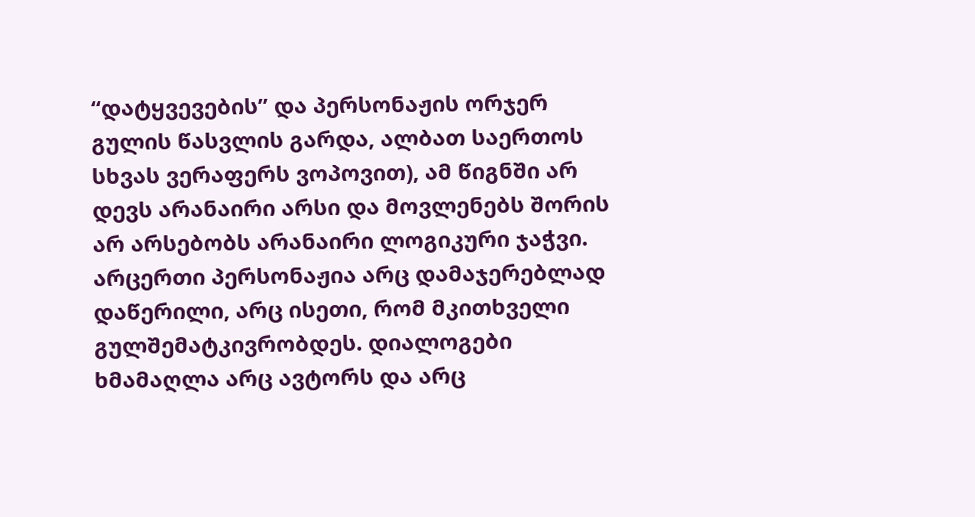“დატყვევების” და პერსონაჟის ორჯერ გულის წასვლის გარდა, ალბათ საერთოს სხვას ვერაფერს ვოპოვით), ამ წიგნში არ დევს არანაირი არსი და მოვლენებს შორის არ არსებობს არანაირი ლოგიკური ჯაჭვი. არცერთი პერსონაჟია არც დამაჯერებლად დაწერილი, არც ისეთი, რომ მკითხველი გულშემატკივრობდეს. დიალოგები ხმამაღლა არც ავტორს და არც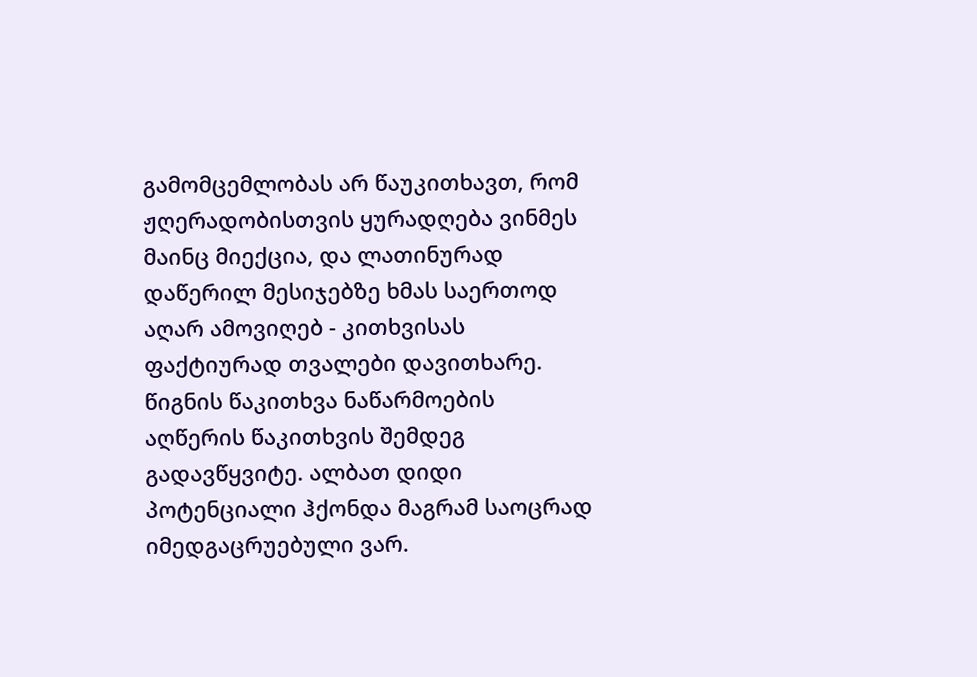გამომცემლობას არ წაუკითხავთ, რომ ჟღერადობისთვის ყურადღება ვინმეს მაინც მიექცია, და ლათინურად დაწერილ მესიჯებზე ხმას საერთოდ აღარ ამოვიღებ - კითხვისას ფაქტიურად თვალები დავითხარე.
წიგნის წაკითხვა ნაწარმოების აღწერის წაკითხვის შემდეგ გადავწყვიტე. ალბათ დიდი პოტენციალი ჰქონდა მაგრამ საოცრად იმედგაცრუებული ვარ.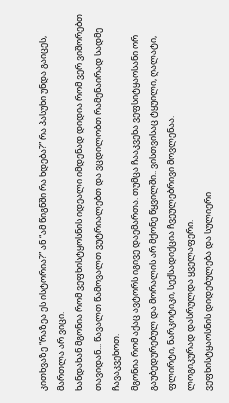კითხვაზე “რაზეა ეს ისტორია?” ან “ამ წიგნში რა ხდება?” რა პასუხი უნდა გაიცეს, მართლა არ ვიცი.
ხანდახან მგონია რომ ვეფხისტყოსნის იდეალი იმდენად დიდია რომ ვერ ვიშორებთ თავიდან... წავალთ წამოვალთ ვუტრიალებთ და ვცდილობთ რამენაირად სადმე ჩავაკვეხოთ.
მგონია რომ აქაც ავტორს იგივე დაემართა. თუმცა ჩააკვეხა ვეფსიტყაოსანი ორ გაუბედურებულ და მორალის არ მქონე წყვილში.. ვისთვისაც ტყუილი, ღალატი, ფლირტი, ნარკოტიკი, სექსადიქცია ჩვეულებრივი მოვლენაა.
ლოგიკურად დასრულდა ყველაფერი.
ვეფხისტყაოსნის დიდებულება და სულიერი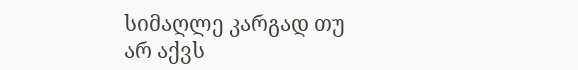სიმაღლე კარგად თუ არ აქვს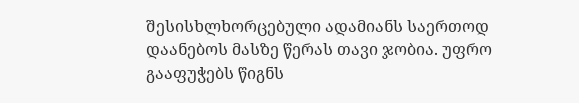შესისხლხორცებული ადამიანს საერთოდ დაანებოს მასზე წერას თავი ჯობია. უფრო გააფუჭებს წიგნს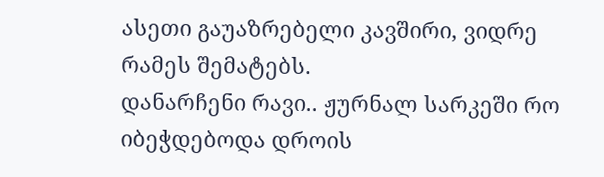ასეთი გაუაზრებელი კავშირი, ვიდრე რამეს შემატებს.
დანარჩენი რავი.. ჟურნალ სარკეში რო იბეჭდებოდა დროის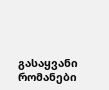გასაყვანი რომანები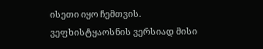ისეთი იყო ჩემთვის.
ვეფხისტყაოსნის ვერსიად მისი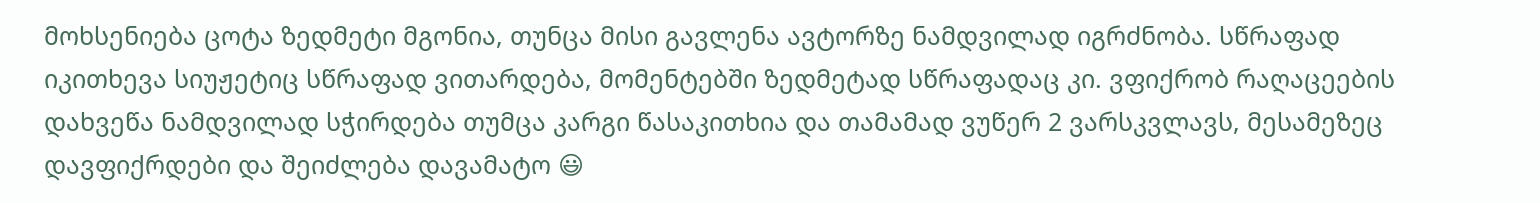მოხსენიება ცოტა ზედმეტი მგონია, თუნცა მისი გავლენა ავტორზე ნამდვილად იგრძნობა. სწრაფად იკითხევა სიუჟეტიც სწრაფად ვითარდება, მომენტებში ზედმეტად სწრაფადაც კი. ვფიქრობ რაღაცეების დახვეწა ნამდვილად სჭირდება თუმცა კარგი წასაკითხია და თამამად ვუწერ 2 ვარსკვლავს, მესამეზეც დავფიქრდები და შეიძლება დავამატო 😃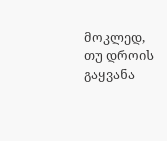მოკლედ, თუ დროის გაყვანა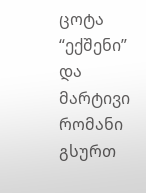ცოტა “ექშენი” და მარტივი რომანი გსურთ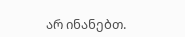არ ინანებთ.